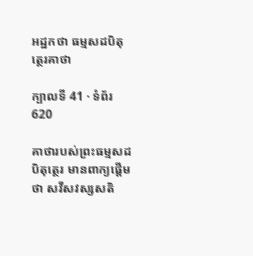អដ្ឋកថា ធម្មសដបិតុត្ថេរគាថា

ក្បាលទី 41 · ទំព័រ 620

គាថារបស់ព្រះធម្មសដបិតុត្ថេរ មានពាក្យផ្តើមថា សវីសវស្សសតិ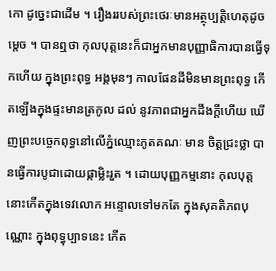កោ ដូច្នេះជាដើម ។ រឿងររបស់ព្រះថេរៈមានអត្ថុប្បត្តិហេតុដូចម្តេច ។ បានឮថា កុលបុត្តនេះក៏ជាអ្នកមានបុញ្ញាធិការបានធ្វើទុកហើយ ក្នុងព្រះពុទ្ធ អង្គមុនៗ កាលផែនដីមិនមានព្រះពុទ្ធ កើតឡើងក្នុងផ្ទះមានត្រកូល ដល់ នូវភាពជាអ្នកដឹងក្តីហើយ ឃើញព្រះបច្ចេកពុទ្ធនៅលើភ្នំឈ្មោះភូតគណៈ មាន ចិត្តជ្រះថ្លា បានធ្វើការបូជាដោយផ្កាម្លិះរួត ។ ដោយបុញ្ញកម្មនោះ កុលបុត្តនោះកើតក្នុងទេវលោក អន្ទោលទៅមកតែ ក្នុងសុគតិភពបុណ្ណោះ ក្នុងពុទ្ធុប្បាទនេះ កើត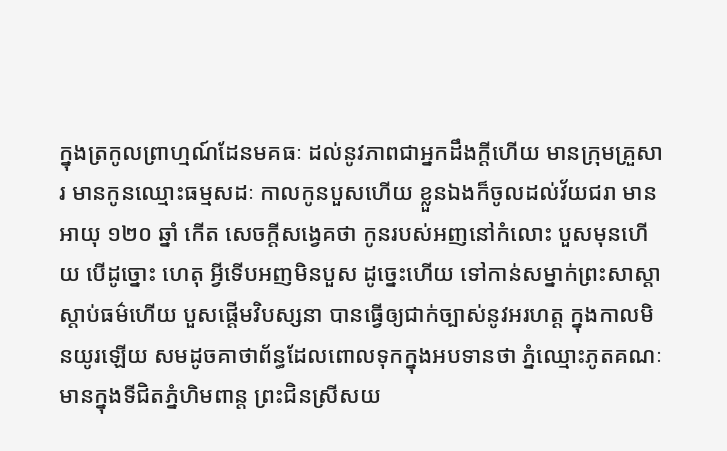ក្នុងត្រកូលព្រាហ្មណ៍ដែនមគធៈ ដល់នូវភាពជាអ្នកដឹងក្តីហើយ មានក្រុមគ្រួសារ មានកូនឈ្មោះធម្មសដៈ កាលកូនបួសហើយ ខ្លួនឯងក៏ចូលដល់វ័យជរា មានអាយុ ១២០ ឆ្នាំ កើត សេចក្តីសង្វេគថា កូនរបស់អញនៅកំលោះ បួសមុនហើយ បើដូច្នោះ ហេតុ អ្វីទើបអញមិនបួស ដូច្នេះហើយ ទៅកាន់សម្នាក់ព្រះសាស្តាស្តាប់ធម៌ហើយ បួសផ្តើមវិបស្សនា បានធ្វើឲ្យជាក់ច្បាស់នូវអរហត្ត ក្នុងកាលមិនយូរឡើយ សមដូចគាថាព័ន្ធដែលពោលទុកក្នុងអបទានថា ភ្នំឈ្មោះភូតគណៈមានក្នុងទីជិតភ្នំហិមពាន្ត ព្រះជិនស្រីសយ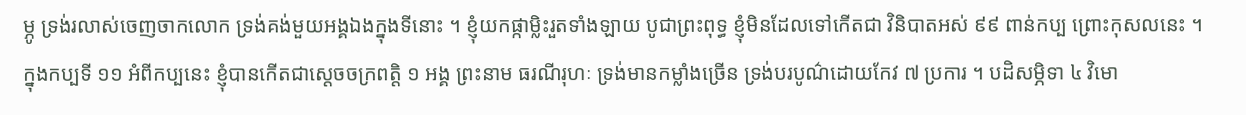ម្ភូ ទ្រង់រលាស់ចេញចាកលោក ទ្រង់គង់មួយអង្គឯងក្នុងទីនោះ ។ ខ្ញុំយកផ្កាម្លិះរួតទាំងឡាយ បូជាព្រះពុទ្ធ ខ្ញុំមិនដែលទៅកើតជា វិនិបាតអស់ ៩៩ ពាន់កប្ប ព្រោះកុសលនេះ ។ ក្នុងកប្បទី ១១ អំពីកប្បនេះ ខ្ញុំបានកើតជាស្តេចចក្រពត្តិ ១ អង្គ ព្រះនាម ធរណីរុហៈ ទ្រង់មានកម្លាំងច្រើន ទ្រង់បរបូណ៌ដោយកែវ ៧ ប្រការ ។ បដិសម្ភិទា ៤ វិមោ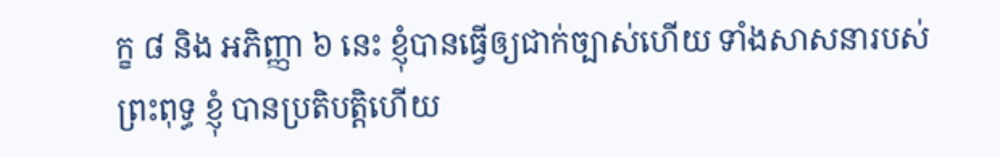ក្ខ ៨ និង អភិញ្ញា ៦ នេះ ខ្ញុំបានធ្វើឲ្យជាក់ច្បាស់ហើយ ទាំងសាសនារបស់ព្រះពុទ្ធ ខ្ញុំ បានប្រតិបត្តិហើយ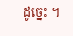ដូច្នេះ ។